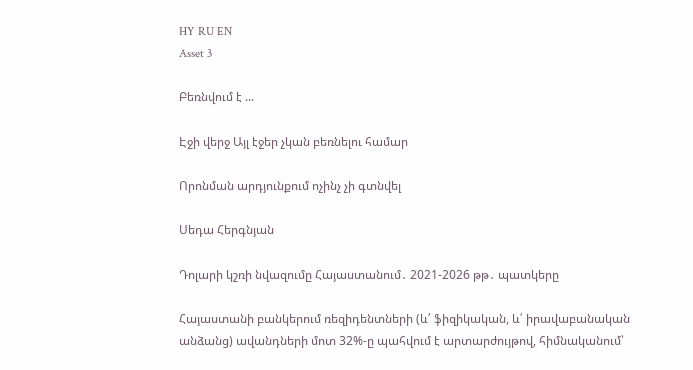HY RU EN
Asset 3

Բեռնվում է ...

Էջի վերջ Այլ էջեր չկան բեռնելու համար

Որոնման արդյունքում ոչինչ չի գտնվել

Սեդա Հերգնյան

Դոլարի կշռի նվազումը Հայաստանում․ 2021-2026 թթ․ պատկերը

Հայաստանի բանկերում ռեզիդենտների (և՛ ֆիզիկական, և՛ իրավաբանական անձանց) ավանդների մոտ 32%-ը պահվում է արտարժույթով, հիմնականում՝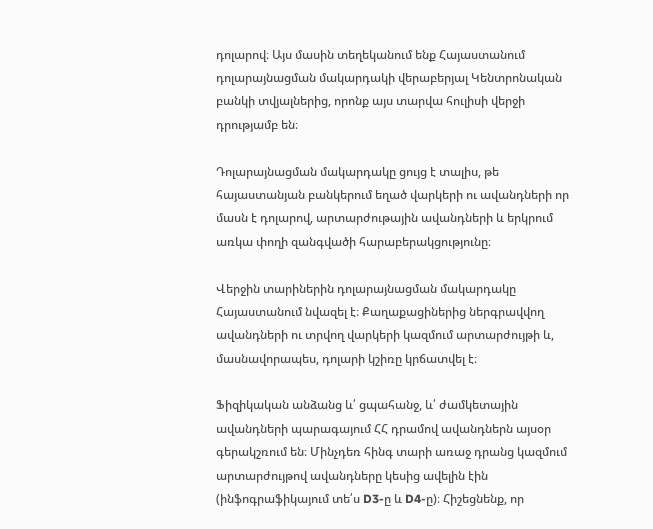դոլարով։ Այս մասին տեղեկանում ենք Հայաստանում դոլարայնացման մակարդակի վերաբերյալ Կենտրոնական բանկի տվյալներից, որոնք այս տարվա հուլիսի վերջի դրությամբ են։

Դոլարայնացման մակարդակը ցույց է տալիս, թե հայաստանյան բանկերում եղած վարկերի ու ավանդների որ մասն է դոլարով, արտարժութային ավանդների և երկրում առկա փողի զանգվածի հարաբերակցությունը։

Վերջին տարիներին դոլարայնացման մակարդակը Հայաստանում նվազել է։ Քաղաքացիներից ներգրավվող ավանդների ու տրվող վարկերի կազմում արտարժույթի և, մասնավորապես, դոլարի կշիռը կրճատվել է։

Ֆիզիկական անձանց և՛ ցպահանջ, և՛ ժամկետային ավանդների պարագայում ՀՀ դրամով ավանդներն այսօր գերակշռում են։ Մինչդեռ հինգ տարի առաջ դրանց կազմում արտարժույթով ավանդները կեսից ավելին էին (ինֆոգրաֆիկայում տե՛ս D3-ը և D4-ը)։ Հիշեցնենք, որ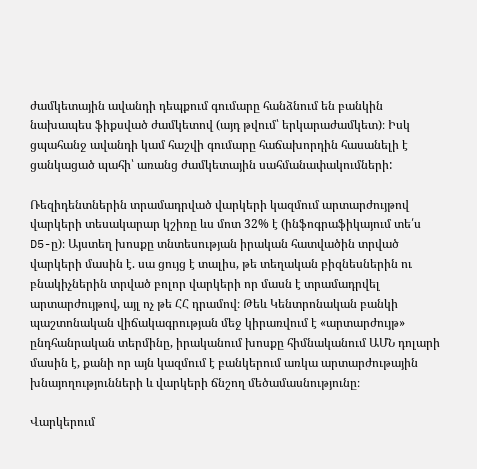ժամկետային ավանդի դեպքում գումարը հանձնում են բանկին նախապես ֆիքսված ժամկետով (այդ թվում՝ երկարաժամկետ)։ Իսկ ցպահանջ ավանդի կամ հաշվի գումարը հաճախորդին հասանելի է ցանկացած պահի՝ առանց ժամկետային սահմանափակումների:

Ռեզիդենտներին տրամադրված վարկերի կազմում արտարժույթով վարկերի տեսակարար կշիռը ևս մոտ 32% է (ինֆոգրաֆիկայում տե՛ս D5-ը)։ Այստեղ խոսքը տնտեսության իրական հատվածին տրված վարկերի մասին է. սա ցույց է տալիս, թե տեղական բիզնեսներին ու բնակիչներին տրված բոլոր վարկերի որ մասն է տրամադրվել արտարժույթով, այլ ոչ թե ՀՀ դրամով։ Թեև Կենտրոնական բանկի պաշտոնական վիճակագրության մեջ կիրառվում է «արտարժույթ» ընդհանրական տերմինը, իրականում խոսքը հիմնականում ԱՄՆ դոլարի մասին է, քանի որ այն կազմում է բանկերում առկա արտարժութային խնայողությունների և վարկերի ճնշող մեծամասնությունը։

Վարկերում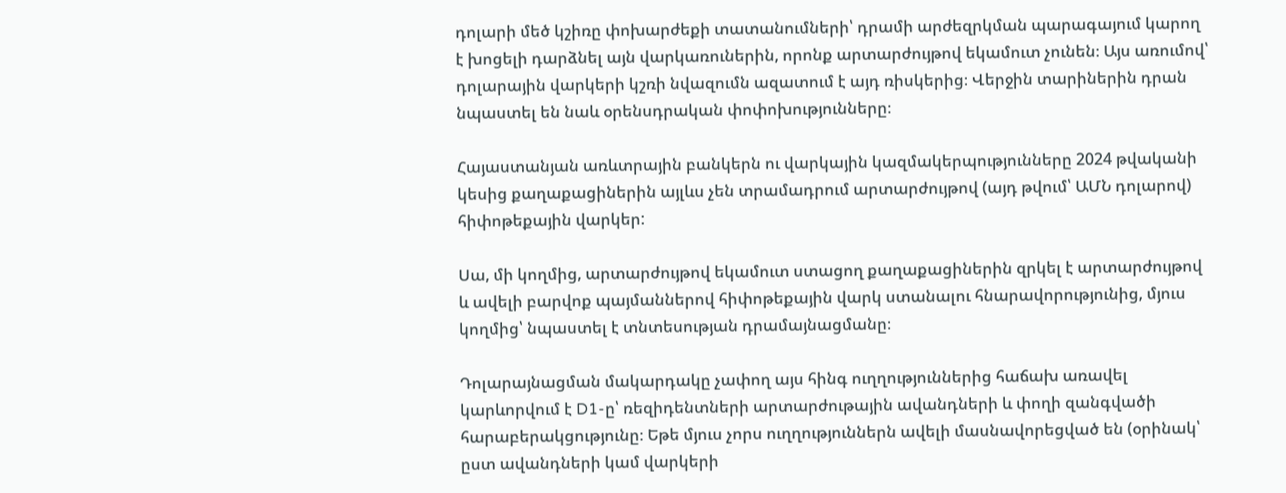դոլարի մեծ կշիռը փոխարժեքի տատանումների՝ դրամի արժեզրկման պարագայում կարող է խոցելի դարձնել այն վարկառուներին, որոնք արտարժույթով եկամուտ չունեն։ Այս առումով՝ դոլարային վարկերի կշռի նվազումն ազատում է այդ ռիսկերից։ Վերջին տարիներին դրան նպաստել են նաև օրենսդրական փոփոխությունները։

Հայաստանյան առևտրային բանկերն ու վարկային կազմակերպությունները 2024 թվականի կեսից քաղաքացիներին այլևս չեն տրամադրում արտարժույթով (այդ թվում՝ ԱՄՆ դոլարով) հիփոթեքային վարկեր:

Սա, մի կողմից, արտարժույթով եկամուտ ստացող քաղաքացիներին զրկել է արտարժույթով և ավելի բարվոք պայմաններով հիփոթեքային վարկ ստանալու հնարավորությունից, մյուս կողմից՝ նպաստել է տնտեսության դրամայնացմանը։

Դոլարայնացման մակարդակը չափող այս հինգ ուղղություններից հաճախ առավել կարևորվում է D1-ը՝ ռեզիդենտների արտարժութային ավանդների և փողի զանգվածի հարաբերակցությունը։ Եթե մյուս չորս ուղղություններն ավելի մասնավորեցված են (օրինակ՝ ըստ ավանդների կամ վարկերի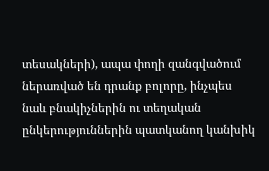տեսակների), ապա փողի զանգվածում ներառված են դրանք բոլորը, ինչպես նաև բնակիչներին ու տեղական ընկերություններին պատկանող կանխիկ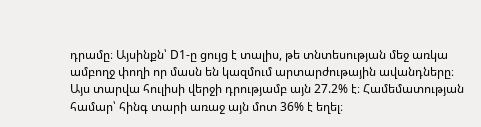դրամը։ Այսինքն՝ D1-ը ցույց է տալիս, թե տնտեսության մեջ առկա ամբողջ փողի որ մասն են կազմում արտարժութային ավանդները։ Այս տարվա հուլիսի վերջի դրությամբ այն 27.2% է։ Համեմատության համար՝ հինգ տարի առաջ այն մոտ 36% է եղել։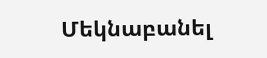Մեկնաբանել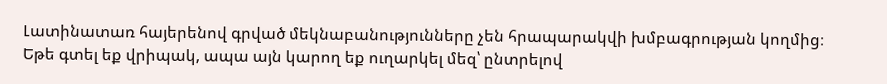Լատինատառ հայերենով գրված մեկնաբանությունները չեն հրապարակվի խմբագրության կողմից։
Եթե գտել եք վրիպակ, ապա այն կարող եք ուղարկել մեզ՝ ընտրելով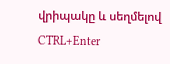վրիպակը և սեղմելով CTRL+Enter